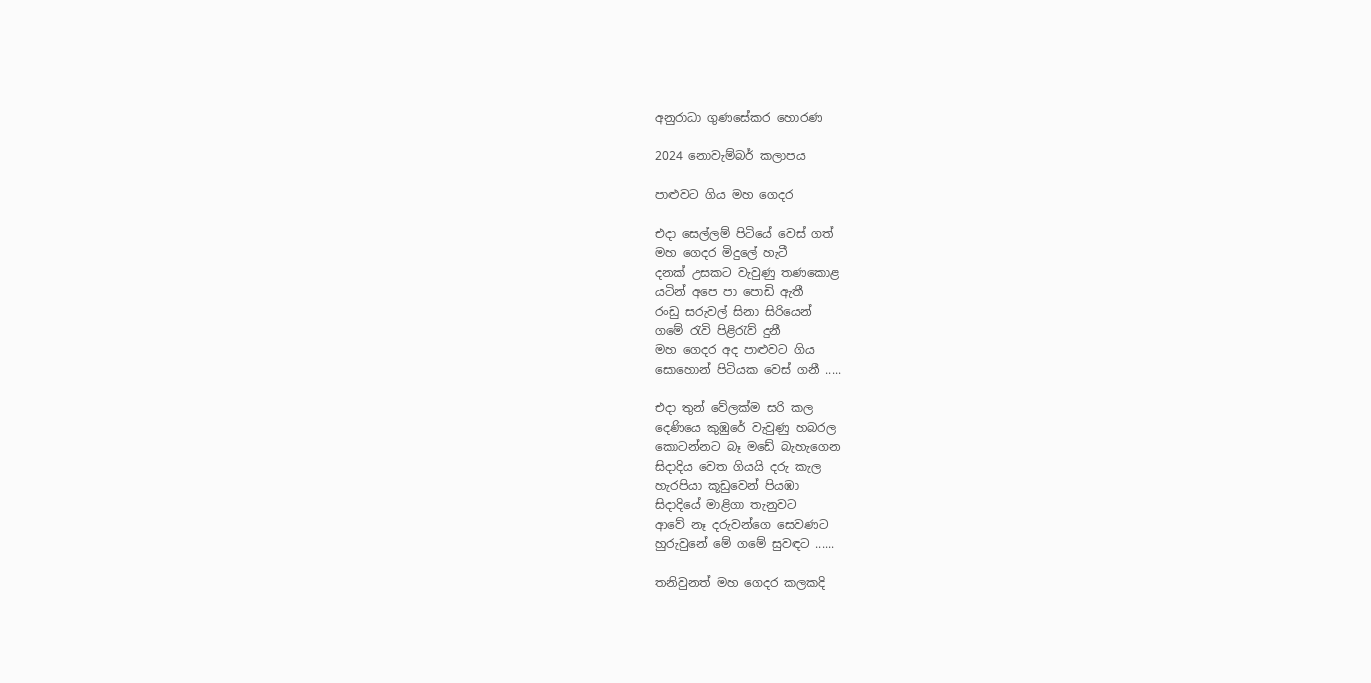අනුරාධා ගුණසේකර හොරණ

2024 නොවැම්බර් කලාපය

පාළුවට ගිය මහ ගෙදර

එදා සෙල්ලම් පිටියේ වෙස් ගත්
මහ ගෙදර මිදුලේ හැටී
දනක් උසකට වැවුණු තණකොළ
යටින් අපෙ පා පොඩි ඇතී
රංඩු සරුවල් සිනා සිරියෙන්
ගමේ රැවි පිළිරැව් දුනී
මහ ගෙදර අද පාළුවට ගිය
සොහොන් පිටියක වෙස් ගනී .....

එදා තුන් වේලක්ම සරි කල
දෙණියෙ කුඹුරේ වැවුණු හබරල
කොටන්නට බෑ මඩේ බැහැගෙන
සිදාදිය වෙත ගියයි දරු කැල
හැරපියා කූඩුවෙන් පියඹා
සිදාදියේ මාළිගා තැනුවට
ආවේ නෑ දරුවන්ගෙ සෙවණට
හුරුවුනේ මේ ගමේ සුවඳට ......

තනිවුනත් මහ ගෙදර කලකදි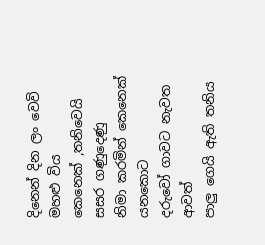දිනෙන් දින ලං වෙවි මහළු විය
කෙනෙක් ,තනිවෙයි සසර ගණුදෙණු
නිමා කරමින් කෙනෙක් යනකොට
දරුවෝ ගාවට නැවත ආවත්
පාලු ගෙයි ඇති තනිය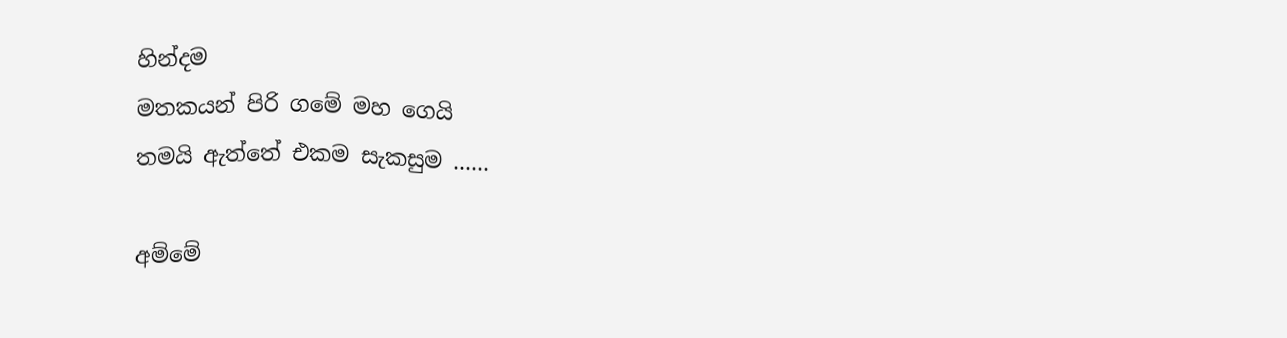හින්දම
මතකයන් පිරි ගමේ මහ ගෙයි
තමයි ඇත්තේ එකම සැකසුම ......

අම්මේ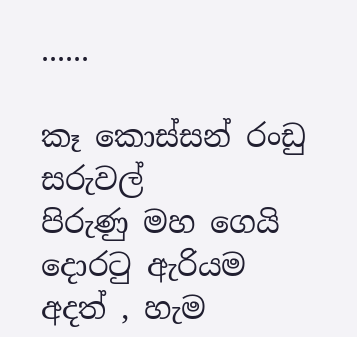......

කෑ කොස්සන් රංඩු සරුවල්
පිරුණු මහ ගෙයි දොරටු ඇරියම
අදත් , හැම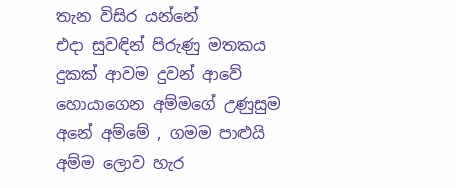තැන විසිර යන්නේ
එදා සුවඳින් පිරුණු මතකය
දුකක් ආවම දුවන් ආවේ
හොයාගෙන අම්මගේ උණුසුම
අනේ අම්මේ , ගමම පාළුයි
අම්ම ලොව හැර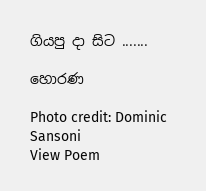ගියපු දා සිට .......

හොරණ

Photo credit: Dominic Sansoni
View Poem